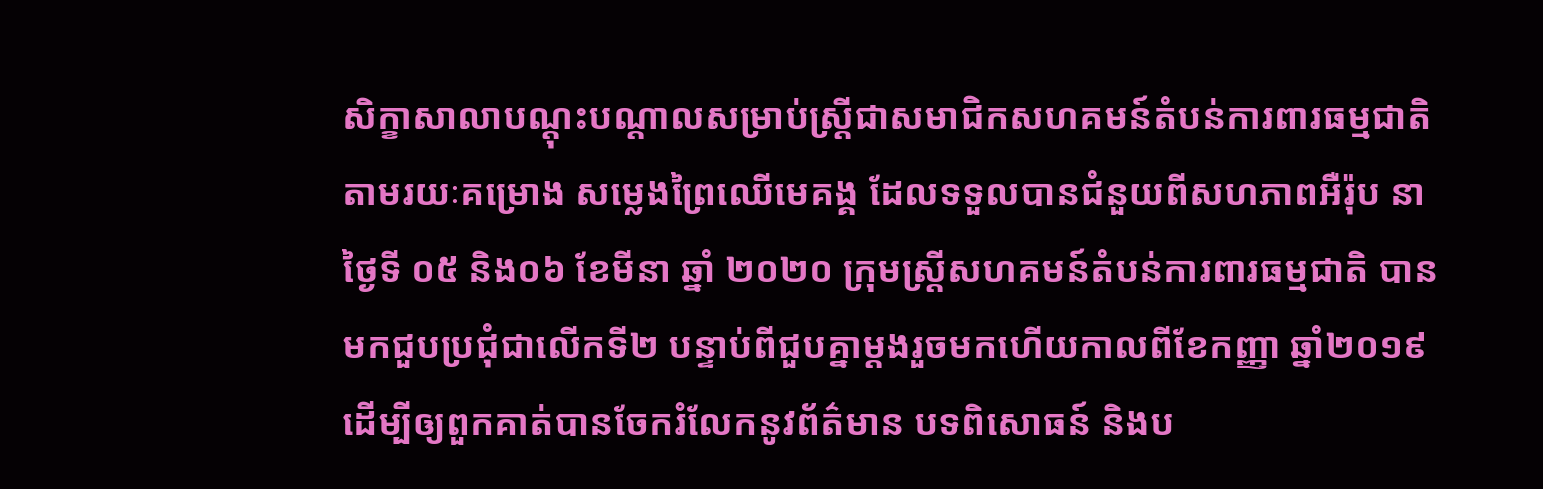សិក្ខាសាលាបណ្តុះបណ្តាលសម្រាប់ស្រ្តីជាសមាជិកសហគមន៍តំបន់ការពារធម្មជាតិ
តាមរយៈគម្រោង សម្លេងព្រៃឈើមេគង្គ ដែលទទួលបានជំនួយពីសហភាពអឺរ៉ុប នាថ្ងៃទី ០៥ និង០៦ ខែមីនា ឆ្នាំ ២០២០ ក្រុមស្រ្តីសហគមន៍តំបន់ការពារធម្មជាតិ បានមកជួបប្រជុំជាលើកទី២ បន្ទាប់ពីជួបគ្នាម្តងរួចមកហើយកាលពីខែកញ្ញា ឆ្នាំ២០១៩ ដើម្បីឲ្យពួកគាត់បានចែករំលែកនូវព័ត៌មាន បទពិសោធន៍ និងប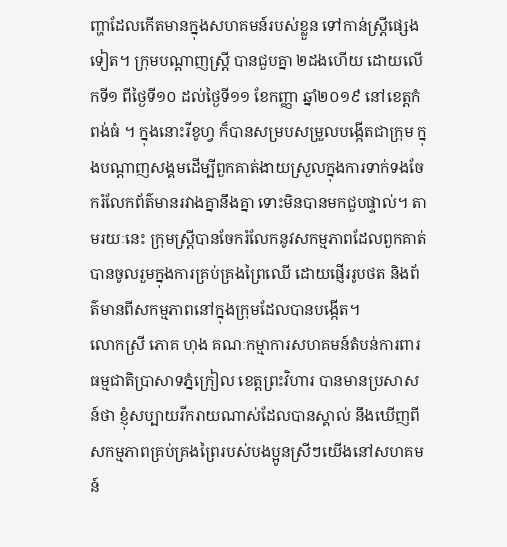ញ្ហាដែលកើតមានក្នុងសហគមន៍របស់ខ្លួន ទៅកាន់ស្រ្តីផ្សេងទៀត។ ក្រុមបណ្តាញស្រ្តី បានជួបគ្នា ២ដងហើយ ដោយលើកទី១ ពីថ្ងៃទី១០ ដល់ថ្ងៃទី១១ ខែកញ្ញា ឆ្នាំ២០១៩ នៅខេត្តកំពង់ធំ ។ ក្នុងនោះរីខូហ្វ ក៏បានសម្របសម្រួលបង្កើតជាក្រុម ក្នុងបណ្តាញសង្គមដើម្បីពួកគាត់ងាយស្រួលក្នុងការទាក់ទងចែករំលែកព័ត៌មានរវាងគ្នានឹងគ្នា ទោះមិនបានមកជួបផ្ទាល់។ តាមរយៈនេះ ក្រុមស្រ្តីបានចែករំលែកនូវសកម្មភាពដែលពួកគាត់បានចូលរួមក្នុងការគ្រប់គ្រងព្រៃឈើ ដោយផ្ញើររូបថត និងព័ត៌មានពីសកម្មភាពនៅក្នុងក្រុមដែលបានបង្កើត។
លោកស្រី ភោគ ហុង គណៈកម្មាការសហគមន៍តំបន់ការពារធម្មជាតិប្រាសាទភ្នំក្រៀល ខេត្តព្រះវិហារ បានមានប្រសាសន៍ថា ខ្ញុំសប្បាយរីករាយណាស់ដែលបានស្គាល់ នឹងឃើញពីសកម្មភាពគ្រប់គ្រងព្រៃរបស់បងប្អូនស្រីៗយើងនៅសហគមន៍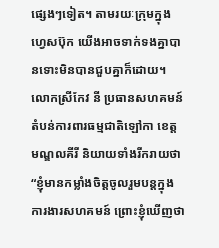ផ្សេងៗទៀត។ តាមរយៈក្រុមក្នុងហ្វេសប៊ុក យើងអាចទាក់ទងគ្នាបានទោះមិនបានជួបគ្នាក៏ដោយ។
លោកស្រីកែវ នី ប្រធានសហគមន៍តំបន់ការពារធម្មជាតិឡៅកា ខេត្តមណ្ឌលគីរី និយាយទាំងរីករាយថា “ខ្ញុំមានកម្លាំងចិត្តចូលរួមបន្តក្នុងការងារសហគមន៍ ព្រោះខ្ញុំឃើញថា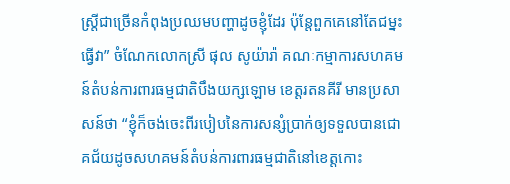ស្រ្តីជាច្រើនកំពុងប្រឈមបញ្ហាដូចខ្ញុំដែរ ប៉ុន្តែពួកគេនៅតែជម្នះធ្វើវា” ចំណែកលោកស្រី ផុល សូយ៉ារ៉ា គណៈកម្មាការសហគមន៍តំបន់ការពារធម្មជាតិបឹងយក្សឡោម ខេត្តរតនគីរី មានប្រសាសន៍ថា “ខ្ញុំក៏ចង់ចេះពីរបៀបនៃការសន្សំប្រាក់ឲ្យទទួលបានជោគជ័យដូចសហគមន៍តំបន់ការពារធម្មជាតិនៅខេត្តកោះ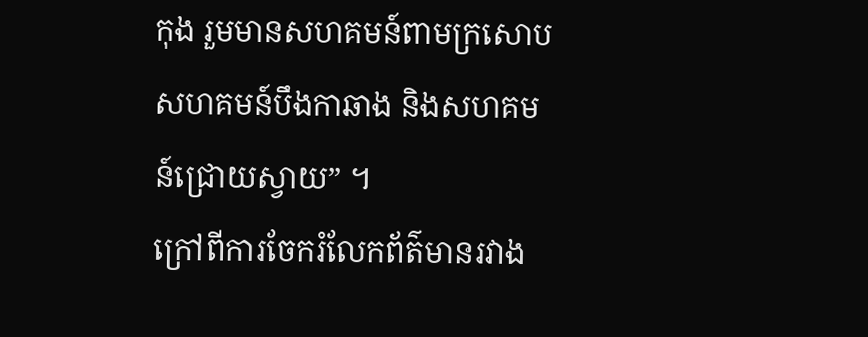កុង រួមមានសហគមន៍ពាមក្រសោប សហគមន៍បឹងកាឆាង និងសហគមន៍ជ្រោយស្វាយ” ។
ក្រៅពីការចែករំលែកព័ត៌មានរវាង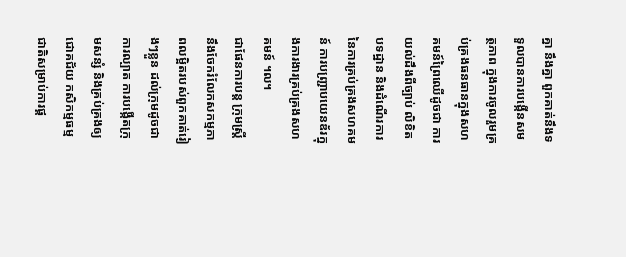គ្នា នឹងគ្នា ពួកគាត់នឹងទទួលបានការបង្កើនសមត្ថភាព ក្នុងការចូលរួមគ្រប់គ្រងធនធានក្នុងសហគមន៍ព្រៃឈើដូចជា ការយល់ដឹងពីច្បាប់ លិខិតបទដ្ឋាន និងដំណើរការនៃការគ្រប់គ្រងសហគមន៍ ការបញ្រ្ជាបយេនឌ័រក្នុងការងារគ្រប់គ្រងសហគមន៍ ។ល។
ជាផែនការបន្ត ក្រុមស្រ្តីនឹងចែករំលែកសកម្មភាពលម្អិតរបស់ពួកគាត់រៀងៗខ្លួន ដល់ក្រុមដូចជាការល្បាត ការបង្កើតក្រុមសន្សំ និងគ្រប់គ្រងឲ្យជោគជ័យ កសិកម្មធម្មជាតិសម្រាប់ការផ្គ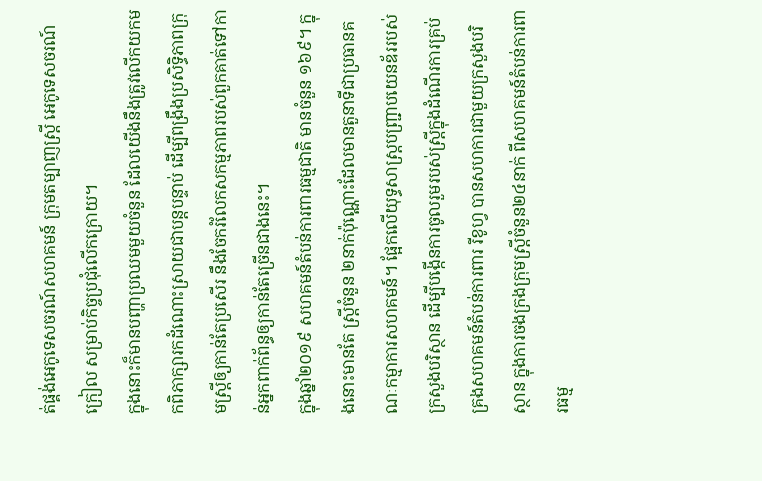ត់ផ្គង់អេកូទេសចរណ៍សហគមន៍ ក្រុមតម្បាញស្រ្តី អេកូទេសចរណ៍ក្រៀល សម្រាប់កិច្ចប្រជុំលើកក្រោយ។
ក្នុងនោះក៏មានបញ្ហាប្រឈមមួយចំនួន ដែលយើងនឹងត្រូវលើកយកមកពិភាក្សារកដំណោះស្រាយជាបន្តបន្ទាប់ ដើម្បីពង្រឹងប្រសិទ្ធិភាពក្រុមស្រ្តីឲ្យកាន់តែប្រសើរ នឹងចែករំលែកសកម្មភាពរបស់ពួកគាត់ទៅកាន់អ្នកពាក់ព័ន្ធឲ្យកាន់តែច្រើនជាងនេះ។
ក្នុងឆ្នាំ២០១៩ សហគមន៍តំបន់ការពារធម្មជាតិ មានចំនួន ១៦៩។ ក្នុងនោះមានតែ ស្រ្តីចំនួន ២នាក់ប៉ុណ្ណោះដែលមានតួនាទីជាប្រធានគណៈកម្មាការសហគមន៍។ ផ្អែកលើយុទ្ធសាស្រ្តបញ្ជ្រាបយេនឌ័ររបស់ក្រសួងបរិស្ថាន ដើម្បីបង្កើនការចូលរួមរបស់ស្រ្តីក្នុងដំណើរការគ្រប់គ្រងសហគមន៍តំបន់ការពារ រីខូហ្វ បានសហការជាមួយក្រសួងបរិស្ថាន ក្នុងការចងក្រងក្រុមស្រ្តីចំនួន២៤នាក់ ពីសហគមន៍តំបន់ការពារធម្ម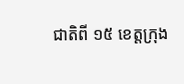ជាតិពី ១៥ ខេត្តក្រុង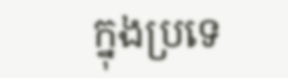ក្នុងប្រទេ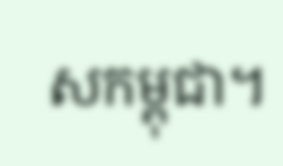សកម្ពុជា។